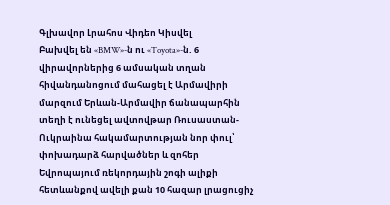Գլխավոր Լրահոս Վիդեո Կիսվել
Բախվել են «BMW»-ն ու «Toyota»-ն. 6 վիրավորներից 6 ամսական տղան հիվանդանոցում մահացել է Արմավիրի մարզում Երևան-Արմավիր ճանապարհին տեղի է ունեցել ավտովթար Ռուսաստան-Ուկրաինա հակամարտության նոր փուլ՝ փոխադարձ հարվածներ և զոհեր Եվրոպայում ռեկորդային շոգի ալիքի հետևանքով ավելի քան 10 հազար լրացուցիչ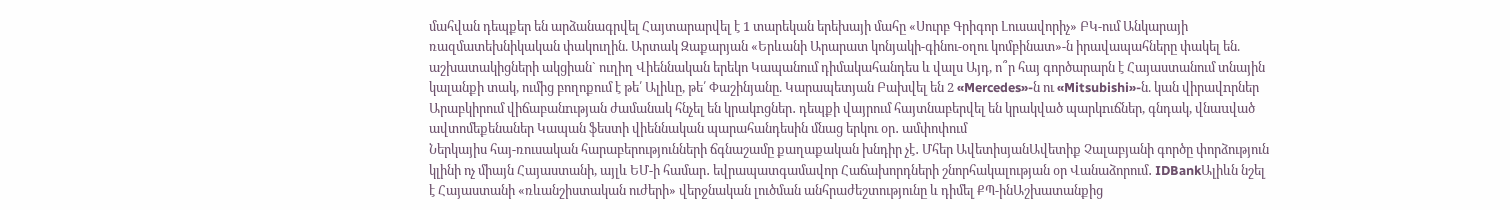մահվան դեպքեր են արձանագրվել Հայտարարվել է 1 տարեկան երեխայի մահը «Սուրբ Գրիգոր Լուսավորիչ» ԲԿ-ում Անկարայի ռազմատեխնիկական փակուղին. Արտակ Զաքարյան «Երևանի Արարատ կոնյակի-գինու-օղու կոմբինատ»-ն իրավապահները փակել են. աշխատակիցների ակցիան` ուղիղ Վիեննական երեկո Կապանում դիմակահանդես և վալս Այդ, ո՞ր հայ գործարարն է Հայաստանում տնային կալանքի տակ, ումից բողոքում է թե՛ Ալիևը, թե՛ Փաշինյանը. Կարապետյան Բախվել են 2 «Mercedes»-ն ու «Mitsubishi»-ն. կան վիրավnրներ Արաբկիրում վիճաբանnւթյան ժամանակ հնչել են կրակnցներ․ դեպքի վայրում հայտնաբերվել են կրակված պարկnւճներ, գնդակ, վնաuված ավտոմեքենաներ Կապան ֆեստի վիեննական պարահանդեսին մնաց երկու օր․ ամփոփում
Ներկայիս հայ-ռուսական հարաբերությունների ճգնաշամը քաղաքական խնդիր չէ․ Մհեր ԱվետիսյանԱվետիք Չալաբյանի գործը փորձություն կլինի ոչ միայն Հայաստանի, այլև ԵՄ-ի համար․ եվրապատգամավոր Հաճախորդների շնորհակալության օր Վանաձորում․ IDBankԱլիևն նշել է Հայաստանի «ռևանշիստական ուժերի» վերջնական լուծման անհրաժեշտությունը և դիմել ՔՊ-ինԱշխատանքից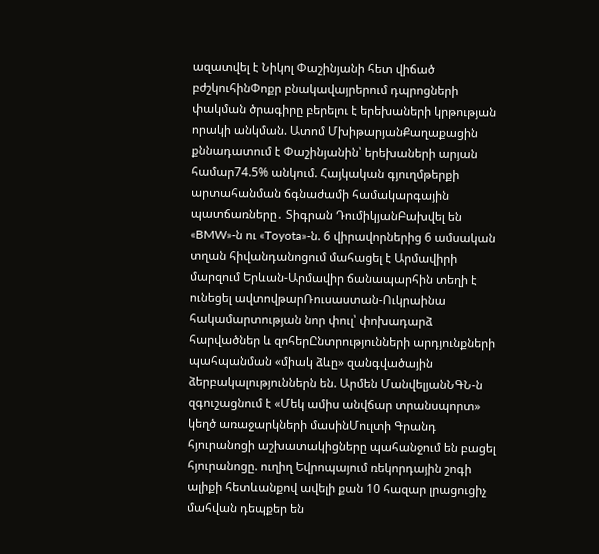ազատվել է Նիկոլ Փաշինյանի հետ վիճած բժշկուհինՓոքր բնակավայրերում դպրոցների փակման ծրագիրը բերելու է երեխաների կրթության որակի անկման. Ատոմ ՄխիթարյանՔաղաքացին քննադատում է Փաշինյանին՝ երեխաների արյան համար74.5% անկում. Հայկական գյուղմթերքի արտահանման ճգնաժամի համակարգային պատճառները․ Տիգրան ԴումիկյանԲախվել են «BMW»-ն ու «Toyota»-ն. 6 վիրավորներից 6 ամսական տղան հիվանդանոցում մահացել է Արմավիրի մարզում Երևան-Արմավիր ճանապարհին տեղի է ունեցել ավտովթարՌուսաստան-Ուկրաինա հակամարտության նոր փուլ՝ փոխադարձ հարվածներ և զոհերԸնտրությունների արդյունքների պահպանման «միակ ձևը» զանգվածային ձերբակալություններն են. Արմեն ՄանվելյանՆԳՆ-ն զգուշացնում է «Մեկ ամիս անվճար տրանսպորտ» կեղծ առաջարկների մասինՄուլտի Գրանդ հյուրանոցի աշխատակիցները պահանջում են բացել հյուրանոցը. ուղիղ Եվրոպայում ռեկորդային շոգի ալիքի հետևանքով ավելի քան 10 հազար լրացուցիչ մահվան դեպքեր են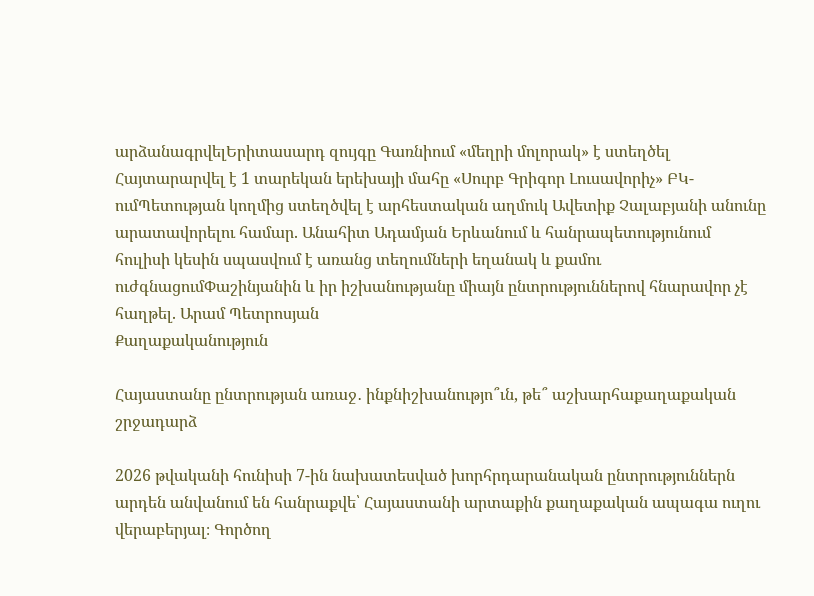արձանագրվելԵրիտասարդ զույգը Գառնիում «մեղրի մոլորակ» է ստեղծել Հայտարարվել է 1 տարեկան երեխայի մահը «Սուրբ Գրիգոր Լուսավորիչ» ԲԿ-ումՊետության կողմից ստեղծվել է արհեստական աղմուկ Ավետիք Չալաբյանի անունը արատավորելու համար. Անահիտ Ադամյան Երևանում և հանրապետությունում հուլիսի կեսին սպասվում է առանց տեղումների եղանակ և քամու ուժգնացումՓաշինյանին և իր իշխանությանը միայն ընտրություններով հնարավոր չէ հաղթել. Արամ Պետրոսյան
Քաղաքականություն

Հայաստանը ընտրության առաջ․ ինքնիշխանությո՞ւն, թե՞ աշխարհաքաղաքական շրջադարձ

2026 թվականի հունիսի 7-ին նախատեսված խորհրդարանական ընտրություններն արդեն անվանում են հանրաքվե՝ Հայաստանի արտաքին քաղաքական ապագա ուղու վերաբերյալ։ Գործող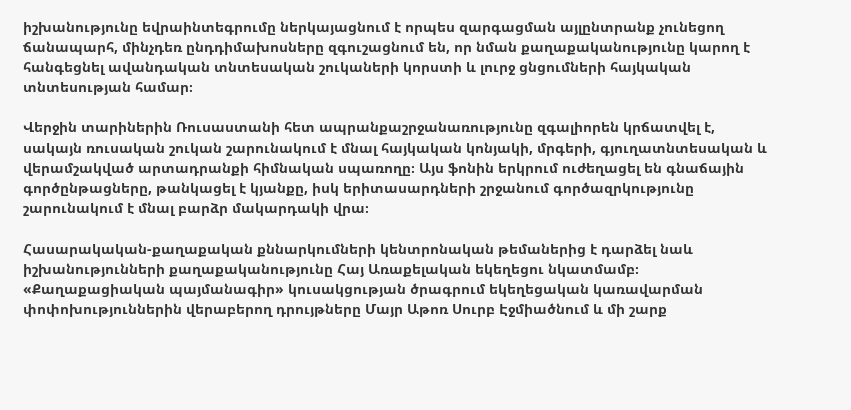իշխանությունը եվրաինտեգրումը ներկայացնում է որպես զարգացման այլընտրանք չունեցող ճանապարհ, մինչդեռ ընդդիմախոսները զգուշացնում են, որ նման քաղաքականությունը կարող է հանգեցնել ավանդական տնտեսական շուկաների կորստի և լուրջ ցնցումների հայկական տնտեսության համար։

Վերջին տարիներին Ռուսաստանի հետ ապրանքաշրջանառությունը զգալիորեն կրճատվել է, սակայն ռուսական շուկան շարունակում է մնալ հայկական կոնյակի, մրգերի, գյուղատնտեսական և վերամշակված արտադրանքի հիմնական սպառողը։ Այս ֆոնին երկրում ուժեղացել են գնաճային գործընթացները, թանկացել է կյանքը, իսկ երիտասարդների շրջանում գործազրկությունը շարունակում է մնալ բարձր մակարդակի վրա։

Հասարակական-քաղաքական քննարկումների կենտրոնական թեմաներից է դարձել նաև իշխանությունների քաղաքականությունը Հայ Առաքելական եկեղեցու նկատմամբ։ «Քաղաքացիական պայմանագիր» կուսակցության ծրագրում եկեղեցական կառավարման փոփոխություններին վերաբերող դրույթները Մայր Աթոռ Սուրբ Էջմիածնում և մի շարք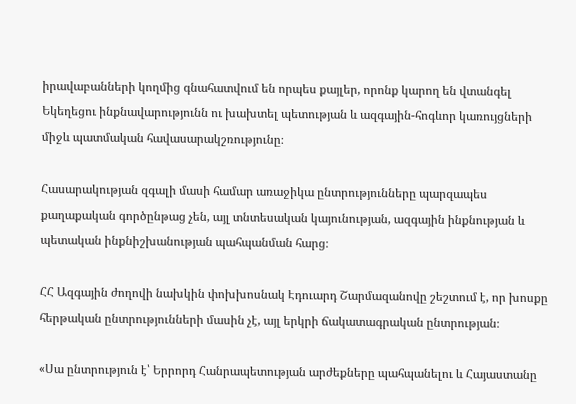իրավաբանների կողմից գնահատվում են որպես քայլեր, որոնք կարող են վտանգել Եկեղեցու ինքնավարությունն ու խախտել պետության և ազգային-հոգևոր կառույցների միջև պատմական հավասարակշռությունը։

Հասարակության զգալի մասի համար առաջիկա ընտրությունները պարզապես քաղաքական գործընթաց չեն, այլ տնտեսական կայունության, ազգային ինքնության և պետական ինքնիշխանության պահպանման հարց։

ՀՀ Ազգային ժողովի նախկին փոխխոսնակ Էդուարդ Շարմազանովը շեշտում է, որ խոսքը հերթական ընտրությունների մասին չէ, այլ երկրի ճակատագրական ընտրության։

«Սա ընտրություն է՝ Երրորդ Հանրապետության արժեքները պահպանելու և Հայաստանը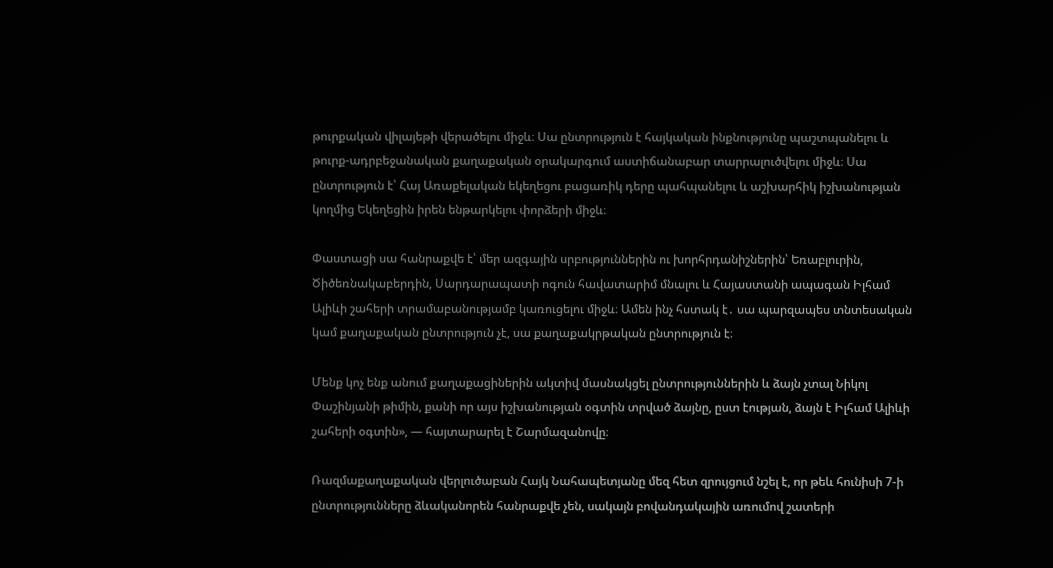թուրքական վիլայեթի վերածելու միջև։ Սա ընտրություն է հայկական ինքնությունը պաշտպանելու և թուրք-ադրբեջանական քաղաքական օրակարգում աստիճանաբար տարրալուծվելու միջև։ Սա ընտրություն է՝ Հայ Առաքելական եկեղեցու բացառիկ դերը պահպանելու և աշխարհիկ իշխանության կողմից Եկեղեցին իրեն ենթարկելու փորձերի միջև։

Փաստացի սա հանրաքվե է՝ մեր ազգային սրբություններին ու խորհրդանիշներին՝ Եռաբլուրին, Ծիծեռնակաբերդին, Սարդարապատի ոգուն հավատարիմ մնալու և Հայաստանի ապագան Իլհամ Ալիևի շահերի տրամաբանությամբ կառուցելու միջև։ Ամեն ինչ հստակ է․ սա պարզապես տնտեսական կամ քաղաքական ընտրություն չէ, սա քաղաքակրթական ընտրություն է։

Մենք կոչ ենք անում քաղաքացիներին ակտիվ մասնակցել ընտրություններին և ձայն չտալ Նիկոլ Փաշինյանի թիմին, քանի որ այս իշխանության օգտին տրված ձայնը, ըստ էության, ձայն է Իլհամ Ալիևի շահերի օգտին», — հայտարարել է Շարմազանովը։

Ռազմաքաղաքական վերլուծաբան Հայկ Նահապետյանը մեզ հետ զրույցում նշել է, որ թեև հունիսի 7-ի ընտրությունները ձևականորեն հանրաքվե չեն, սակայն բովանդակային առումով շատերի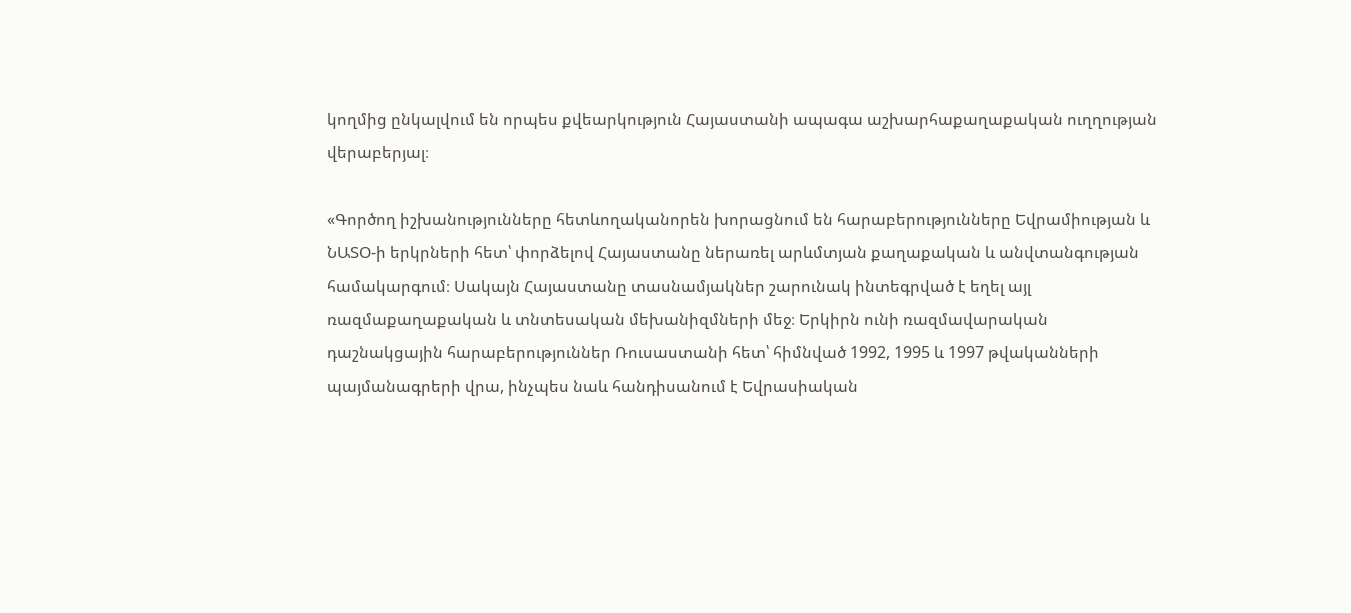կողմից ընկալվում են որպես քվեարկություն Հայաստանի ապագա աշխարհաքաղաքական ուղղության վերաբերյալ։

«Գործող իշխանությունները հետևողականորեն խորացնում են հարաբերությունները Եվրամիության և ՆԱՏՕ-ի երկրների հետ՝ փորձելով Հայաստանը ներառել արևմտյան քաղաքական և անվտանգության համակարգում։ Սակայն Հայաստանը տասնամյակներ շարունակ ինտեգրված է եղել այլ ռազմաքաղաքական և տնտեսական մեխանիզմների մեջ։ Երկիրն ունի ռազմավարական դաշնակցային հարաբերություններ Ռուսաստանի հետ՝ հիմնված 1992, 1995 և 1997 թվականների պայմանագրերի վրա, ինչպես նաև հանդիսանում է Եվրասիական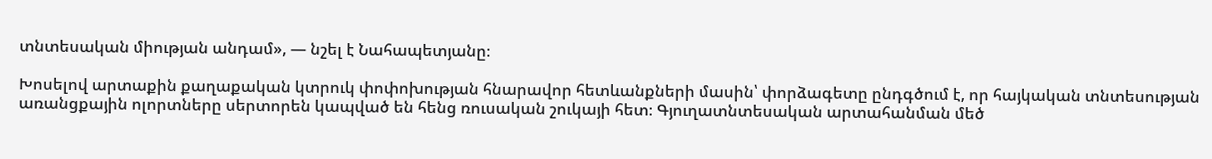տնտեսական միության անդամ», — նշել է Նահապետյանը։

Խոսելով արտաքին քաղաքական կտրուկ փոփոխության հնարավոր հետևանքների մասին՝ փորձագետը ընդգծում է, որ հայկական տնտեսության առանցքային ոլորտները սերտորեն կապված են հենց ռուսական շուկայի հետ։ Գյուղատնտեսական արտահանման մեծ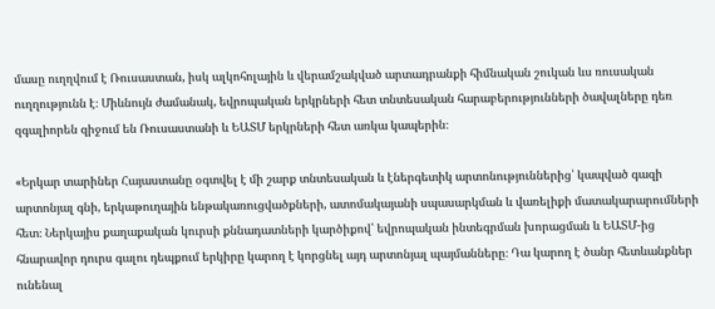մասը ուղղվում է Ռուսաստան, իսկ ալկոհոլային և վերամշակված արտադրանքի հիմնական շուկան ևս ռուսական ուղղությունն է։ Միևնույն ժամանակ, եվրոպական երկրների հետ տնտեսական հարաբերությունների ծավալները դեռ զգալիորեն զիջում են Ռուսաստանի և ԵԱՏՄ երկրների հետ առկա կապերին։

«Երկար տարիներ Հայաստանը օգտվել է մի շարք տնտեսական և էներգետիկ արտոնություններից՝ կապված գազի արտոնյալ գնի, երկաթուղային ենթակառուցվածքների, ատոմակայանի սպասարկման և վառելիքի մատակարարումների հետ։ Ներկայիս քաղաքական կուրսի քննադատների կարծիքով՝ եվրոպական ինտեգրման խորացման և ԵԱՏՄ-ից հնարավոր դուրս գալու դեպքում երկիրը կարող է կորցնել այդ արտոնյալ պայմանները։ Դա կարող է ծանր հետևանքներ ունենալ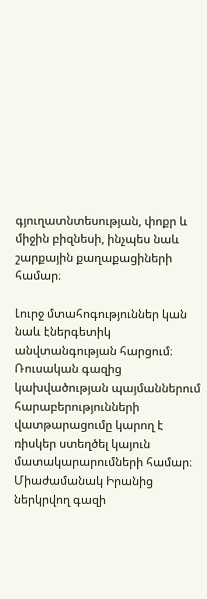գյուղատնտեսության, փոքր և միջին բիզնեսի, ինչպես նաև շարքային քաղաքացիների համար։

Լուրջ մտահոգություններ կան նաև էներգետիկ անվտանգության հարցում։ Ռուսական գազից կախվածության պայմաններում հարաբերությունների վատթարացումը կարող է ռիսկեր ստեղծել կայուն մատակարարումների համար։ Միաժամանակ Իրանից ներկրվող գազի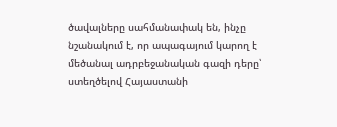ծավալները սահմանափակ են, ինչը նշանակում է, որ ապագայում կարող է մեծանալ ադրբեջանական գազի դերը՝ ստեղծելով Հայաստանի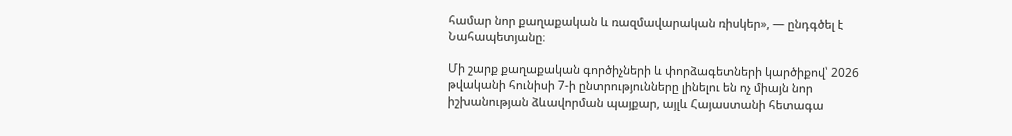համար նոր քաղաքական և ռազմավարական ռիսկեր», — ընդգծել է Նահապետյանը։

Մի շարք քաղաքական գործիչների և փորձագետների կարծիքով՝ 2026 թվականի հունիսի 7-ի ընտրությունները լինելու են ոչ միայն նոր իշխանության ձևավորման պայքար, այլև Հայաստանի հետագա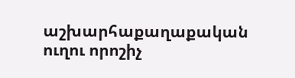աշխարհաքաղաքական ուղու որոշիչ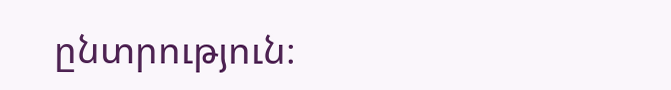ընտրություն։